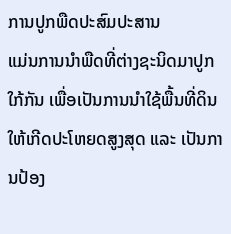ການປູກພືດປະສົມປະສານ
ແມ່ນການນຳພືດທີ່ຕ່າງຊະນິດມາປູກໃກ້ກັນ ເພື່ອເປັນການນໍາໃຊ້ພື້ນທີ່ດິນໃຫ້ເກີດປະໂຫຍດສູງສຸດ ແລະ ເປັນການປ້ອງ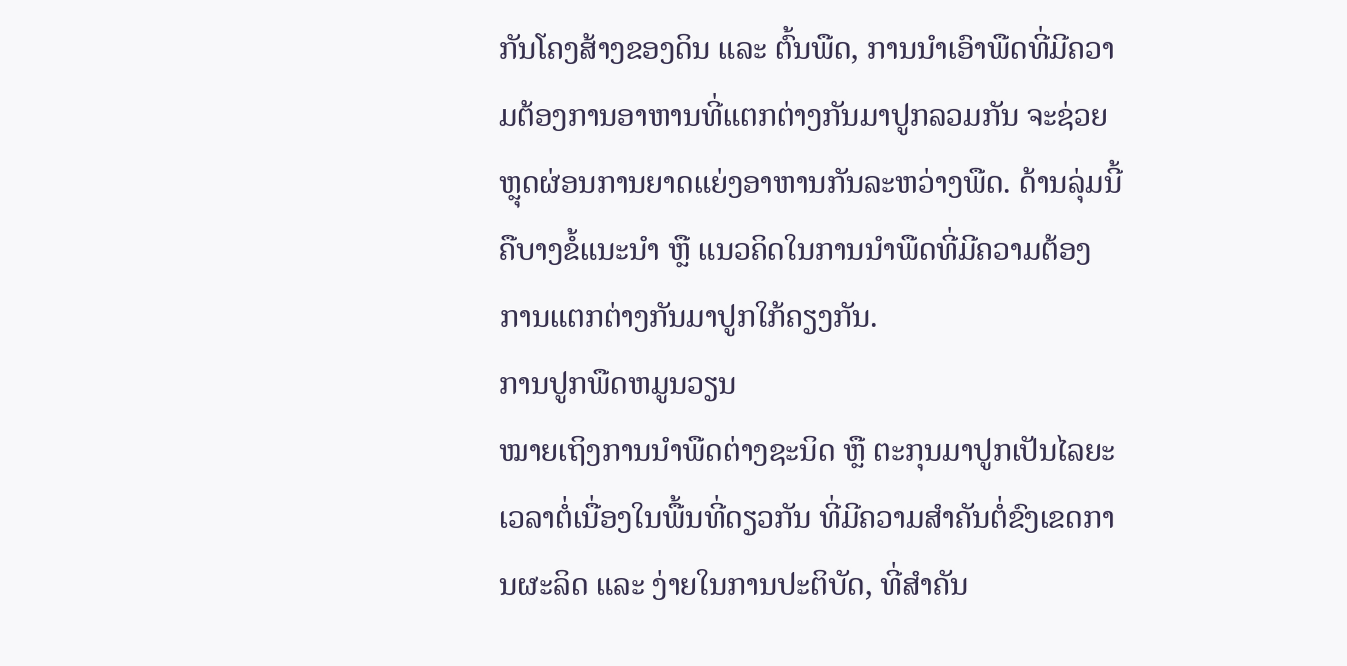ກັນໂຄງສ້າງຂອງດິນ ແລະ ຕົ້ນພືດ, ການນໍາເອົາພືດທີ່ມີຄວາມຕ້ອງການອາຫານທີ່ແຕກຕ່າງກັນມາປູກລວມກັນ ຈະຊ່ວຍຫຼຸດຜ່ອນການຍາດແຍ່ງອາຫານກັນລະຫວ່າງພືດ. ດ້ານລຸ່ມນີ້ຄືບາງຂໍ້ແນະນໍາ ຫຼື ແນວຄິດໃນການນຳພືດທີ່ມີຄວາມຕ້ອງການແຕກຕ່າງກັນມາປູກໃກ້ຄຽງກັນ.
ການປູກພືດຫມູນວຽນ
ໝາຍເຖິງການນຳພືດຕ່າງຊະນິດ ຫຼື ຕະກຸນມາປູກເປັນໄລຍະເວລາຕໍ່ເນື່ອງໃນພື້ນທີ່ດຽວກັນ ທີ່ມີຄວາມສໍາຄັນຕໍ່ຂົງເຂດການຜະລິດ ແລະ ງ່າຍໃນການປະຕິບັດ, ທີ່ສຳຄັນ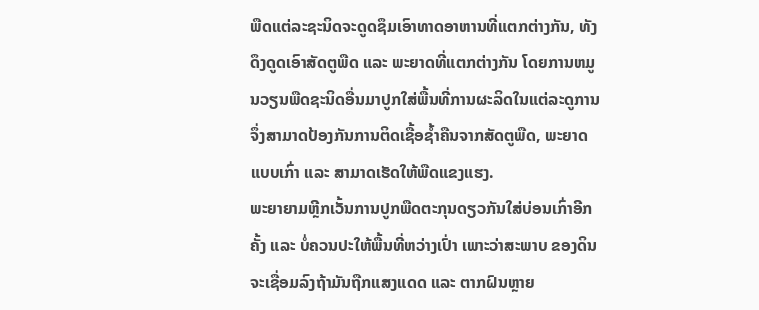ພືດແຕ່ລະຊະນິດຈະດູດຊຶມເອົາທາດອາຫານທີ່ແຕກຕ່າງກັນ, ທັງດຶງດູດເອົາສັດຕູພືດ ແລະ ພະຍາດທີ່ແຕກຕ່າງກັນ ໂດຍການຫມູນວຽນພືດຊະນິດອື່ນມາປູກໃສ່ພື້ນທີ່ການຜະລິດໃນແຕ່ລະດູການ ຈຶ່ງສາມາດປ້ອງກັນການຕິດເຊື້ອຊໍ້າຄືນຈາກສັດຕູພືດ, ພະຍາດແບບເກົ່າ ແລະ ສາມາດເຮັດໃຫ້ພືດແຂງແຮງ.
ພະຍາຍາມຫຼີກເວັ້ນການປູກພືດຕະກຸນດຽວກັນໃສ່ບ່ອນເກົ່າອີກຄັ້ງ ແລະ ບໍ່ຄວນປະໃຫ້ພື້ນທີ່ຫວ່າງເປົ່າ ເພາະວ່າສະພາບ ຂອງດິນຈະເຊື່ອມລົງຖ້າມັນຖືກແສງແດດ ແລະ ຕາກຝົນຫຼາຍ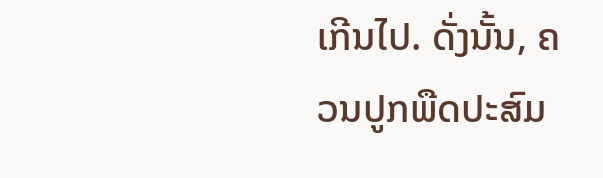ເກີນໄປ. ດັ່ງນັ້ນ, ຄວນປູກພືດປະສົມ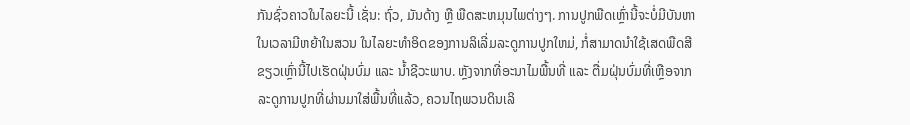ກັນຊົ່ວຄາວໃນໄລຍະນີ້ ເຊັ່ນ: ຖົ່ວ, ມັນດ້າງ ຫຼື ພືດສະຫມຸນໄພຕ່າງໆ. ການປູກພືດເຫຼົ່ານີ້ຈະບໍ່ມີບັນຫາໃນເວລາມີຫຍ້າໃນສວນ ໃນໄລຍະທຳອິດຂອງການລິເລີ່ມລະດູການປູກໃຫມ່, ກໍ່ສາມາດນໍາໃຊ້ເສດພືດສີຂຽວເຫຼົ່ານີ້ໄປເຮັດຝຸ່ນບົ່ມ ແລະ ນໍ້າຊີວະພາບ. ຫຼັງຈາກທີ່ອະນາໄມພື້ນທີ່ ແລະ ຕື່ມຝຸ່ນບົ່ມທີ່ເຫຼືອຈາກລະດູການປູກທີ່ຜ່ານມາໃສ່ພື້ນທີ່ແລ້ວ, ຄວນໄຖພວນດິນເລິ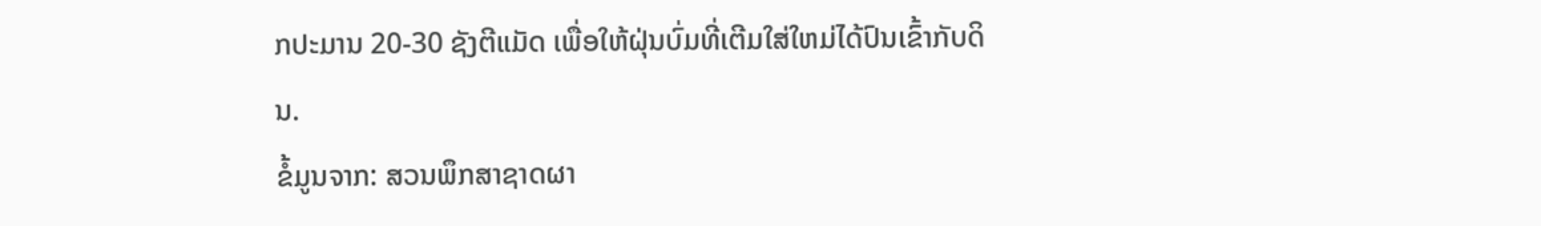ກປະມານ 20-30 ຊັງຕີແມັດ ເພື່ອໃຫ້ຝຸ່ນບົ່ມທີ່ເຕີມໃສ່ໃຫມ່ໄດ້ປົນເຂົ້າກັບດິນ.
ຂໍ້ມູນຈາກ: ສວນພຶກສາຊາດຜາ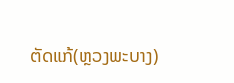ຕັດແກ້(ຫຼວງພະບາງ)